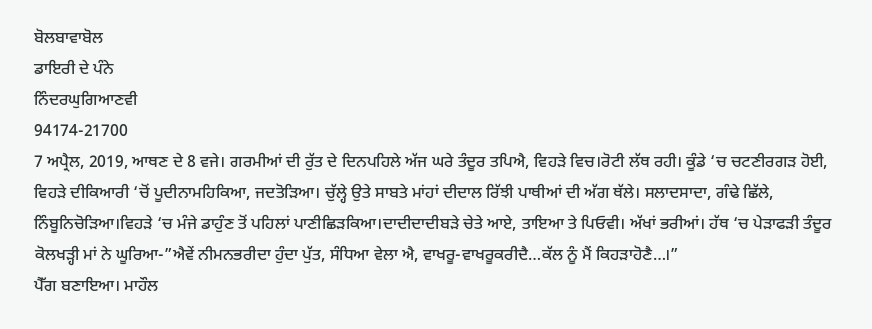ਬੋਲਬਾਵਾਬੋਲ
ਡਾਇਰੀ ਦੇ ਪੰਨੇ
ਨਿੰਦਰਘੁਗਿਆਣਵੀ
94174-21700
7 ਅਪ੍ਰੈਲ, 2019, ਆਥਣ ਦੇ 8 ਵਜੇ। ਗਰਮੀਆਂ ਦੀ ਰੁੱਤ ਦੇ ਦਿਨਪਹਿਲੇ ਅੱਜ ਘਰੇ ਤੰਦੂਰ ਤਪਿਐ, ਵਿਹੜੇ ਵਿਚ।ਰੋਟੀ ਲੱਥ ਰਹੀ। ਕੂੰਡੇ ‘ਚ ਚਟਣੀਰਗੜ ਹੋਈ, ਵਿਹੜੇ ਦੀਕਿਆਰੀ ‘ਚੋਂ ਪੂਦੀਨਾਮਹਿਕਿਆ, ਜਦਤੋੜਿਆ। ਚੁੱਲ੍ਹੇ ਉਤੇ ਸਾਬਤੇ ਮਾਂਹਾਂ ਦੀਦਾਲ ਰਿੱਝੀ ਪਾਥੀਆਂ ਦੀ ਅੱਗ ਥੱਲੇ। ਸਲਾਦਸਾਦਾ, ਗੰਢੇ ਛਿੱਲੇ, ਨਿੰਬੂਨਿਚੋੜਿਆ।ਵਿਹੜੇ ‘ਚ ਮੰਜੇ ਡਾਹੁੰਣ ਤੋਂ ਪਹਿਲਾਂ ਪਾਣੀਛਿੜਕਿਆ।ਦਾਦੀਦਾਦੀਬੜੇ ਚੇਤੇ ਆਏ, ਤਾਇਆ ਤੇ ਪਿਓਵੀ। ਅੱਖਾਂ ਭਰੀਆਂ। ਹੱਥ ‘ਚ ਪੇੜਾਫੜੀ ਤੰਦੂਰ ਕੋਲਖੜ੍ਹੀ ਮਾਂ ਨੇ ਘੂਰਿਆ-”ਐਵੇਂ ਨੀਮਨਭਰੀਦਾ ਹੁੰਦਾ ਪੁੱਤ, ਸੰਧਿਆ ਵੇਲਾ ਐ, ਵਾਖਰੂ-ਵਾਖਰੂਕਰੀਦੈ…ਕੱਲ ਨੂੰ ਮੈਂ ਕਿਹੜਾਹੋਣੈ…।”
ਪੈੱਗ ਬਣਾਇਆ। ਮਾਹੌਲ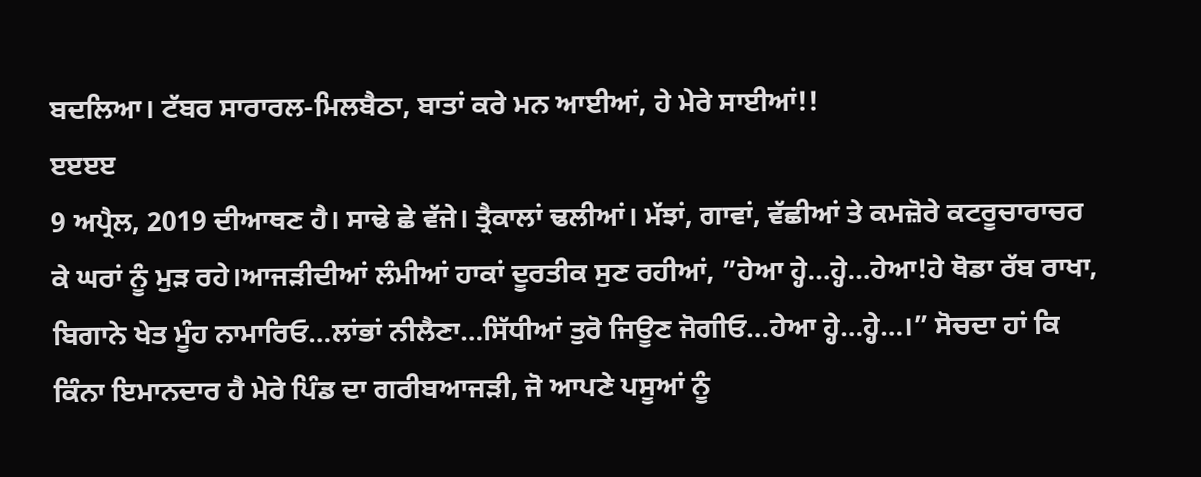ਬਦਲਿਆ। ਟੱਬਰ ਸਾਰਾਰਲ-ਮਿਲਬੈਠਾ, ਬਾਤਾਂ ਕਰੇ ਮਨ ਆਈਆਂ, ਹੇ ਮੇਰੇ ਸਾਈਆਂ!!
ੲੲੲੲ
9 ਅਪ੍ਰੈਲ, 2019 ਦੀਆਥਣ ਹੈ। ਸਾਢੇ ਛੇ ਵੱਜੇ। ਤ੍ਰੈਕਾਲਾਂ ਢਲੀਆਂ। ਮੱਝਾਂ, ਗਾਵਾਂ, ਵੱਛੀਆਂ ਤੇ ਕਮਜ਼ੋਰੇ ਕਟਰੂਚਾਰਾਚਰ ਕੇ ਘਰਾਂ ਨੂੰ ਮੁੜ ਰਹੇ।ਆਜੜੀਦੀਆਂ ਲੰਮੀਆਂ ਹਾਕਾਂ ਦੂਰਤੀਕ ਸੁਣ ਰਹੀਆਂ, ”ਹੇਆ ਹ੍ਹੇ…ਹ੍ਹੇ…ਹੇਆ!ਹੇ ਥੋਡਾ ਰੱਬ ਰਾਖਾ, ਬਿਗਾਨੇ ਖੇਤ ਮੂੰਹ ਨਾਮਾਰਿਓ…ਲਾਂਭਾਂ ਨੀਲੈਣਾ…ਸਿੱਧੀਆਂ ਤੁਰੋ ਜਿਊਣ ਜੋਗੀਓ…ਹੇਆ ਹ੍ਹੇ…ਹ੍ਹੇ…।” ਸੋਚਦਾ ਹਾਂ ਕਿ ਕਿੰਨਾ ਇਮਾਨਦਾਰ ਹੈ ਮੇਰੇ ਪਿੰਡ ਦਾ ਗਰੀਬਆਜੜੀ, ਜੋ ਆਪਣੇ ਪਸੂਆਂ ਨੂੰ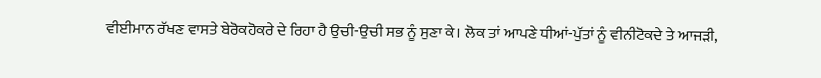ਵੀਈਮਾਨ ਰੱਖਣ ਵਾਸਤੇ ਬੇਰੋਕਹੋਕਰੇ ਦੇ ਰਿਹਾ ਹੈ ਉਚੀ-ਉਚੀ ਸਭ ਨੂੰ ਸੁਣਾ ਕੇ। ਲੋਕ ਤਾਂ ਆਪਣੇ ਧੀਆਂ-ਪੁੱਤਾਂ ਨੂੰ ਵੀਨੀਟੋਕਦੇ ਤੇ ਆਜੜੀ,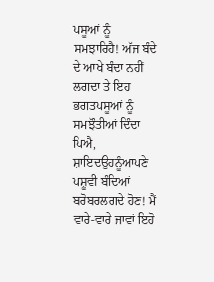ਪਸੂਆਂ ਨੂੰ ਸਮਝਾਰਿਹੈ! ਅੱਜ ਬੰਦੇ ਦੇ ਆਖੇ ਬੰਦਾ ਨਹੀਂ ਲਗਦਾ ਤੇ ਇਹ ਭਗਤਪਸੂਆਂ ਨੂੰ ਸਮਝੌਤੀਆਂ ਦਿੰਦਾ ਪਿਐ, ਸ਼ਾਇਦਉਹਨੂੰਆਪਣੇ ਪਸ਼ੂਵੀ ਬੰਦਿਆਂ ਬਰੋਬਰਲਗਦੇ ਹੋਣ! ਮੈਂ ਵਾਰੇ-ਵਾਰੇ ਜਾਵਾਂ ਇਹੋ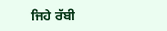ਜਿਹੇ ਰੱਬੀ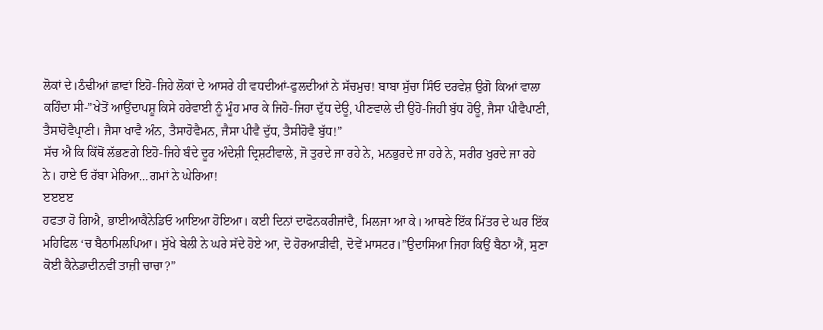ਲੋਕਾਂ ਦੇ।ਠੰਢੀਆਂ ਛਾਵਾਂ ਇਹੋ-ਜਿਹੇ ਲੋਕਾਂ ਦੇ ਆਸਰੇ ਹੀ ਵਧਦੀਆਂ-ਫੁਲਦੀਆਂ ਨੇ ਸੱਚਮੁਚ! ਬਾਬਾ ਸੁੱਚਾ ਸਿੰਓ ਦਰਵੇਸ਼ ਉਗੋ ਕਿਆਂ ਵਾਲਾ ਕਹਿੰਦਾ ਸੀ-”ਖੇਤੋਂ ਆਉਂਦਾਪਸ਼ੂ ਕਿਸੇ ਹਰੇਵਾਈ ਨੂੰ ਮੂੰਹ ਮਾਰ ਕੇ ਜਿਹੋ-ਜਿਹਾ ਦੁੱਧ ਦੇਊ, ਪੀਣਵਾਲੇ ਦੀ ਉਹੋ-ਜਿਹੀ ਬੁੱਧ ਹੋਊ, ਜੈਸਾ ਪੀਵੈਪਾਣੀ, ਤੈਸਾਹੋਵੈਪ੍ਰਾਣੀ। ਜੈਸਾ ਖਾਵੈ ਅੰਨ, ਤੈਸਾਹੋਵੈਮਨ, ਜੈਸਾ ਪੀਵੈ ਦੁੱਧ, ਤੈਸੀਹੋਵੈ ਬੁੱਧ!”
ਸੱਚ ਐ ਕਿ ਕਿੱਥੋਂ ਲੱਭਣਗੇ ਇਹੋ-ਜਿਹੇ ਬੰਦੇ ਦੂਰ ਅੰਦੇਸ਼ੀ ਦ੍ਰਿਸ਼ਟੀਵਾਲੇ, ਜੋ ਤੁਰਦੇ ਜਾ ਰਹੇ ਨੇ, ਮਨਭੁਰਦੇ ਜਾ ਹਰੇ ਨੇ, ਸਰੀਰ ਖੁਰਦੇ ਜਾ ਰਹੇ ਨੇ। ਹਾਏ ਓ ਰੱਬਾ ਮੇਰਿਆ…ਗਮਾਂ ਨੇ ਘੇਰਿਆ!
ੲੲੲੲ
ਹਫਤਾ ਹੋ ਗਿਐ, ਭਾਈਆਕੈਨੇਡਿਓ ਆਇਆ ਹੋਇਆ। ਕਈ ਦਿਨਾਂ ਦਾਫੋਨਕਰੀਜਾਂਦੈ, ਮਿਲਜਾ ਆ ਕੇ। ਆਥਣੇ ਇੱਕ ਮਿੱਤਰ ਦੇ ਘਰ ਇੱਕ ਮਹਿਫਿਲ ‘ਚ ਬੈਠਾਮਿਲਪਿਆ। ਸੁੱਖੇ ਬੇਲੀ ਨੇ ਘਰੇ ਸੱਦੇ ਹੋਏ ਆ, ਦੋ ਹੋਰਆੜੀਵੀ, ਦੋਵੇਂ ਮਾਸਟਰ।”ਉਦਾਸਿਆ ਜਿਹਾ ਕਿਉਂ ਬੈਠਾ ਐਂ, ਸੁਣਾ ਕੋਈ ਕੈਨੇਡਾਦੀਨਵੀਂ ਤਾਜ਼ੀ ਚਾਚਾ?”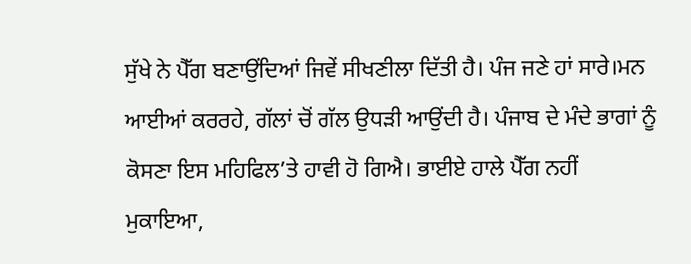ਸੁੱਖੇ ਨੇ ਪੈੱਗ ਬਣਾਉਂਦਿਆਂ ਜਿਵੇਂ ਸੀਖਣੀਲਾ ਦਿੱਤੀ ਹੈ। ਪੰਜ ਜਣੇ ਹਾਂ ਸਾਰੇ।ਮਨ ਆਈਆਂ ਕਰਰਹੇ, ਗੱਲਾਂ ਚੋਂ ਗੱਲ ਉਧੜੀ ਆਉਂਦੀ ਹੈ। ਪੰਜਾਬ ਦੇ ਮੰਦੇ ਭਾਗਾਂ ਨੂੰ ਕੋਸਣਾ ਇਸ ਮਹਿਫਿਲ’ਤੇ ਹਾਵੀ ਹੋ ਗਿਐ। ਭਾਈਏ ਹਾਲੇ ਪੈੱਗ ਨਹੀਂ ਮੁਕਾਇਆ,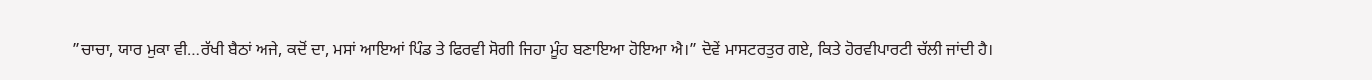”ਚਾਚਾ, ਯਾਰ ਮੁਕਾ ਵੀ…ਰੱਖੀ ਬੈਠਾਂ ਅਜੇ, ਕਦੋਂ ਦਾ, ਮਸਾਂ ਆਇਆਂ ਪਿੰਡ ਤੇ ਫਿਰਵੀ ਸੋਗੀ ਜਿਹਾ ਮੂੰਹ ਬਣਾਇਆ ਹੋਇਆ ਐ।” ਦੋਵੇਂ ਮਾਸਟਰਤੁਰ ਗਏ, ਕਿਤੇ ਹੋਰਵੀਪਾਰਟੀ ਚੱਲੀ ਜਾਂਦੀ ਹੈ।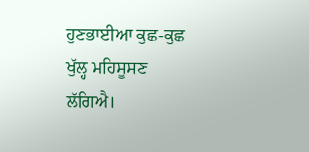ਹੁਣਭਾਈਆ ਕੁਛ-ਕੁਛ ਖੁੱਲ੍ਹ ਮਹਿਸੂਸਣ ਲੱਗਿਐ।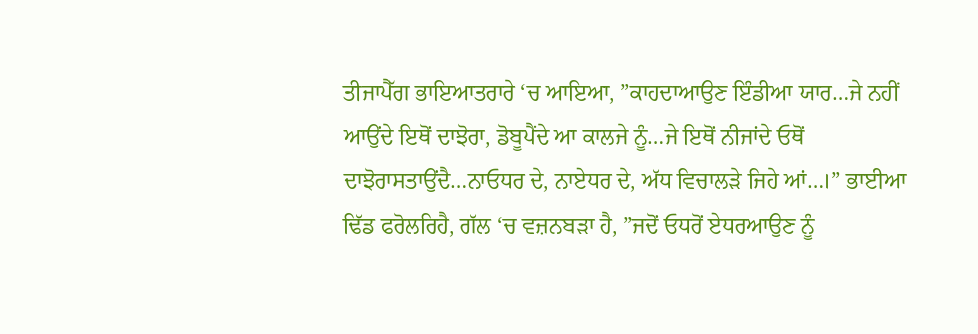ਤੀਜਾਪੈੱਗ ਭਾਇਆਤਰਾਰੇ ‘ਚ ਆਇਆ, ”ਕਾਹਦਾਆਉਣ ਇੰਡੀਆ ਯਾਰ…ਜੇ ਨਹੀਂ ਆਉਂਦੇ ਇਥੋਂ ਦਾਝੋਰਾ, ਡੋਬੂਪੈਂਦੇ ਆ ਕਾਲਜੇ ਨੂੰ…ਜੇ ਇਥੋਂ ਨੀਜਾਂਦੇ ਓਥੋਂ ਦਾਝੋਰਾਸਤਾਉਂਦੈ…ਨਾਓਧਰ ਦੇ, ਨਾਏਧਰ ਦੇ, ਅੱਧ ਵਿਚਾਲੜੇ ਜਿਹੇ ਆਂ…।” ਭਾਈਆ ਢਿੱਡ ਫਰੋਲਰਿਹੈ, ਗੱਲ ‘ਚ ਵਜ਼ਨਬੜਾ ਹੈ, ”ਜਦੋਂ ਓਧਰੋਂ ਏਧਰਆਉਣ ਨੂੰ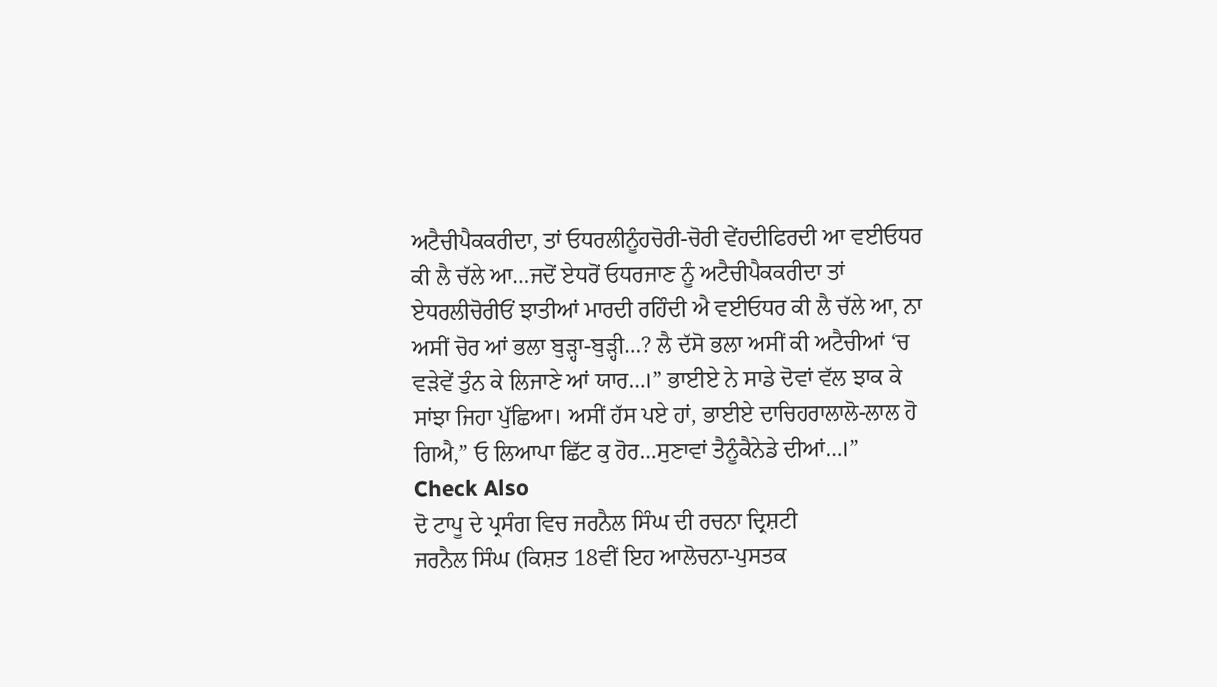ਅਟੈਚੀਪੈਕਕਰੀਦਾ, ਤਾਂ ਓਧਰਲੀਨੂੰਹਚੋਰੀ-ਚੋਰੀ ਵੇਂਹਦੀਫਿਰਦੀ ਆ ਵਈਓਧਰ ਕੀ ਲੈ ਚੱਲੇ ਆ…ਜਦੋਂ ਏਧਰੋਂ ਓਧਰਜਾਣ ਨੂੰ ਅਟੈਚੀਪੈਕਕਰੀਦਾ ਤਾਂ ਏਧਰਲੀਚੋਰੀਓਂ ਝਾਤੀਆਂ ਮਾਰਦੀ ਰਹਿੰਦੀ ਐ ਵਈਓਧਰ ਕੀ ਲੈ ਚੱਲੇ ਆ, ਨਾ ਅਸੀਂ ਚੋਰ ਆਂ ਭਲਾ ਬੁੜ੍ਹਾ-ਬੁੜ੍ਹੀ…? ਲੈ ਦੱਸੋ ਭਲਾ ਅਸੀਂ ਕੀ ਅਟੈਚੀਆਂ ‘ਚ ਵੜੇਵੇਂ ਤੁੰਨ ਕੇ ਲਿਜਾਣੇ ਆਂ ਯਾਰ…।” ਭਾਈਏ ਨੇ ਸਾਡੇ ਦੋਵਾਂ ਵੱਲ ਝਾਕ ਕੇ ਸਾਂਝਾ ਜਿਹਾ ਪੁੱਛਿਆ। ਅਸੀਂ ਹੱਸ ਪਏ ਹਾਂ, ਭਾਈਏ ਦਾਚਿਹਰਾਲਾਲੋ-ਲਾਲ ਹੋ ਗਿਐ,” ਓ ਲਿਆਪਾ ਛਿੱਟ ਕੁ ਹੋਰ…ਸੁਣਾਵਾਂ ਤੈਨੂੰਕੈਨੇਡੇ ਦੀਆਂ…।”
Check Also
ਦੋ ਟਾਪੂ ਦੇ ਪ੍ਰਸੰਗ ਵਿਚ ਜਰਨੈਲ ਸਿੰਘ ਦੀ ਰਚਨਾ ਦ੍ਰਿਸ਼ਟੀ
ਜਰਨੈਲ ਸਿੰਘ (ਕਿਸ਼ਤ 18ਵੀਂ ਇਹ ਆਲੋਚਨਾ-ਪੁਸਤਕ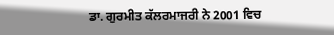ਡਾ. ਗੁਰਮੀਤ ਕੱਲਰਮਾਜਰੀ ਨੇ 2001 ਵਿਚ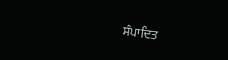ਸੰਪਾਦਿਤ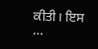ਕੀਤੀ। ਇਸ …